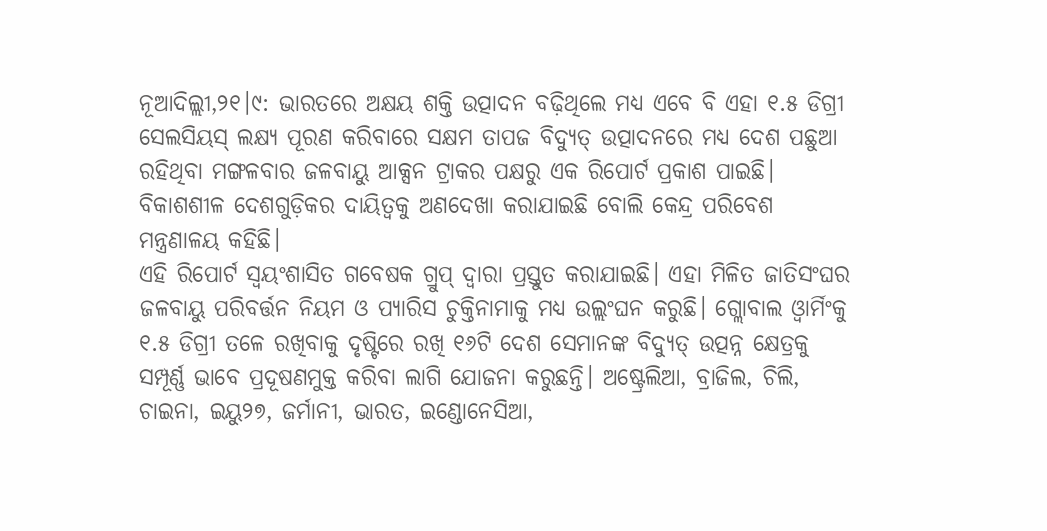ନୂଆଦିଲ୍ଲୀ,୨୧।୯: ଭାରତରେ ଅକ୍ଷୟ ଶକ୍ତି ଉତ୍ପାଦନ ବଢ଼ିଥିଲେ ମଧ୍ୟ ଏବେ ବି ଏହା ୧.୫ ଡିଗ୍ରୀ ସେଲସିୟସ୍ ଲକ୍ଷ୍ୟ ପୂରଣ କରିବାରେ ସକ୍ଷମ ତାପଜ ବିଦ୍ୟୁତ୍ ଉତ୍ପାଦନରେ ମଧ୍ୟ ଦେଶ ପଛୁଆ ରହିଥିବା ମଙ୍ଗଳବାର ଜଳବାୟୁ ଆକ୍ସନ ଟ୍ରାକର ପକ୍ଷରୁ ଏକ ରିପୋର୍ଟ ପ୍ରକାଶ ପାଇଛି। ବିକାଶଶୀଳ ଦେଶଗୁଡ଼ିକର ଦାୟିତ୍ୱକୁ ଅଣଦେଖା କରାଯାଇଛି ବୋଲି କେନ୍ଦ୍ର ପରିବେଶ ମନ୍ତ୍ରଣାଳୟ କହିଛି।
ଏହି ରିପୋର୍ଟ ସ୍ବୟଂଶାସିତ ଗବେଷକ ଗ୍ରୁପ୍ ଦ୍ୱାରା ପ୍ରସ୍ତୁତ କରାଯାଇଛି। ଏହା ମିଳିତ ଜାତିସଂଘର ଜଳବାୟୁ ପରିବର୍ତ୍ତନ ନିୟମ ଓ ପ୍ୟାରିସ ଚୁକ୍ତିନାମାକୁ ମଧ୍ୟ ଉଲ୍ଲଂଘନ କରୁଛି। ଗ୍ଲୋବାଲ ଓ୍ବାର୍ମିଂକୁ ୧.୫ ଡିଗ୍ରୀ ତଳେ ରଖିବାକୁ ଦୃଷ୍ଟିରେ ରଖି ୧୬ଟି ଦେଶ ସେମାନଙ୍କ ବିଦ୍ୟୁତ୍ ଉତ୍ପନ୍ନ କ୍ଷେତ୍ରକୁ ସମ୍ପୂର୍ଣ୍ଣ ଭାବେ ପ୍ରଦୂଷଣମୁକ୍ତ କରିବା ଲାଗି ଯୋଜନା କରୁଛନ୍ତି। ଅଷ୍ଟ୍ରେଲିଆ, ବ୍ରାଜିଲ, ଚିଲି, ଚାଇନା, ଇୟୁ୨୭, ଜର୍ମାନୀ, ଭାରତ, ଇଣ୍ଡୋନେସିଆ,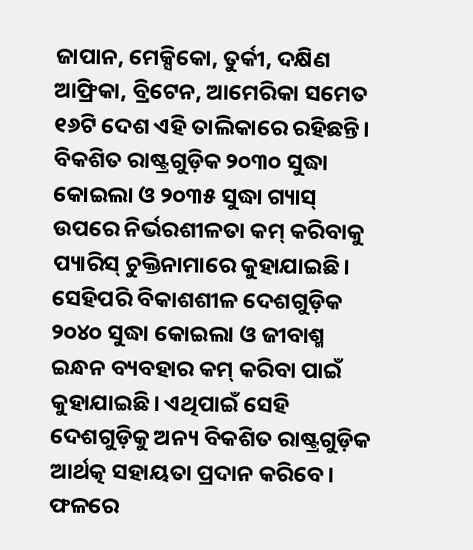ଜାପାନ, ମେକ୍ସିକୋ, ତୁର୍କୀ, ଦକ୍ଷିଣ ଆଫ୍ରିକା, ବ୍ରିଟେନ, ଆମେରିକା ସମେତ ୧୬ଟି ଦେଶ ଏହି ତାଲିକାରେ ରହିଛନ୍ତି। ବିକଶିତ ରାଷ୍ଟ୍ରଗୁଡ଼ିକ ୨୦୩୦ ସୁଦ୍ଧା କୋଇଲା ଓ ୨୦୩୫ ସୁଦ୍ଧା ଗ୍ୟାସ୍ ଉପରେ ନିର୍ଭରଶୀଳତା କମ୍ କରିବାକୁ ପ୍ୟାରିସ୍ ଚୁକ୍ତିନାମାରେ କୁହାଯାଇଛି।
ସେହିପରି ବିକାଶଶୀଳ ଦେଶଗୁଡ଼ିକ ୨୦୪୦ ସୁଦ୍ଧା କୋଇଲା ଓ ଜୀବାଶ୍ମ ଇନ୍ଧନ ବ୍ୟବହାର କମ୍ କରିବା ପାଇଁ କୁହାଯାଇଛି। ଏଥିପାଇଁ ସେହି ଦେଶଗୁଡ଼ିକୁ ଅନ୍ୟ ବିକଶିତ ରାଷ୍ଟ୍ରଗୁଡ଼ିକ ଆର୍ଥତ୍କ ସହାୟତା ପ୍ରଦାନ କରିବେ। ଫଳରେ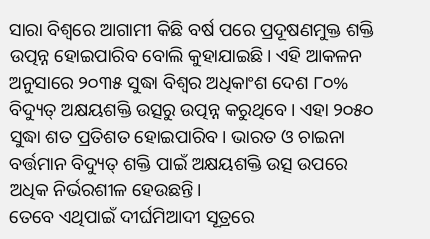ସାରା ବିଶ୍ୱରେ ଆଗାମୀ କିଛି ବର୍ଷ ପରେ ପ୍ରଦୂଷଣମୁକ୍ତ ଶକ୍ତି ଉତ୍ପନ୍ନ ହୋଇପାରିବ ବୋଲି କୁହାଯାଇଛି। ଏହି ଆକଳନ ଅନୁସାରେ ୨୦୩୫ ସୁଦ୍ଧା ବିଶ୍ୱର ଅଧିକାଂଶ ଦେଶ ୮୦% ବିଦ୍ୟୁତ୍ ଅକ୍ଷୟଶକ୍ତି ଉତ୍ସରୁ ଉତ୍ପନ୍ନ କରୁଥିବେ। ଏହା ୨୦୫୦ ସୁଦ୍ଧା ଶତ ପ୍ରତିଶତ ହୋଇପାରିବ। ଭାରତ ଓ ଚାଇନା ବର୍ତ୍ତମାନ ବିଦ୍ୟୁତ୍ ଶକ୍ତି ପାଇଁ ଅକ୍ଷୟଶକ୍ତି ଉତ୍ସ ଉପରେ ଅଧିକ ନିର୍ଭରଶୀଳ ହେଉଛନ୍ତି।
ତେବେ ଏଥିପାଇଁ ଦୀର୍ଘମିଆଦୀ ସୂତ୍ରରେ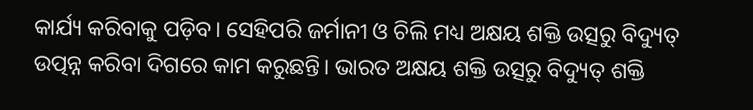କାର୍ଯ୍ୟ କରିବାକୁ ପଡ଼ିବ। ସେହିପରି ଜର୍ମାନୀ ଓ ଚିଲି ମଧ୍ୟ ଅକ୍ଷୟ ଶକ୍ତି ଉତ୍ସରୁ ବିଦ୍ୟୁତ୍ ଉତ୍ପନ୍ନ କରିବା ଦିଗରେ କାମ କରୁଛନ୍ତି। ଭାରତ ଅକ୍ଷୟ ଶକ୍ତି ଉତ୍ସରୁ ବିଦ୍ୟୁତ୍ ଶକ୍ତି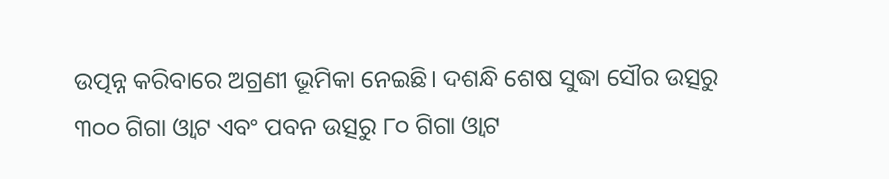ଉତ୍ପନ୍ନ କରିବାରେ ଅଗ୍ରଣୀ ଭୂମିକା ନେଇଛି। ଦଶନ୍ଧି ଶେଷ ସୁଦ୍ଧା ସୌର ଉତ୍ସରୁ ୩୦୦ ଗିଗା ଓ୍ବାଟ ଏବଂ ପବନ ଉତ୍ସରୁ ୮୦ ଗିଗା ଓ୍ବାଟ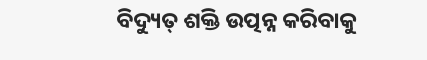ବିଦ୍ୟୁତ୍ ଶକ୍ତି ଉତ୍ପନ୍ନ କରିବାକୁ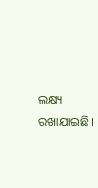ଲକ୍ଷ୍ୟ ରଖାଯାଇଛି।